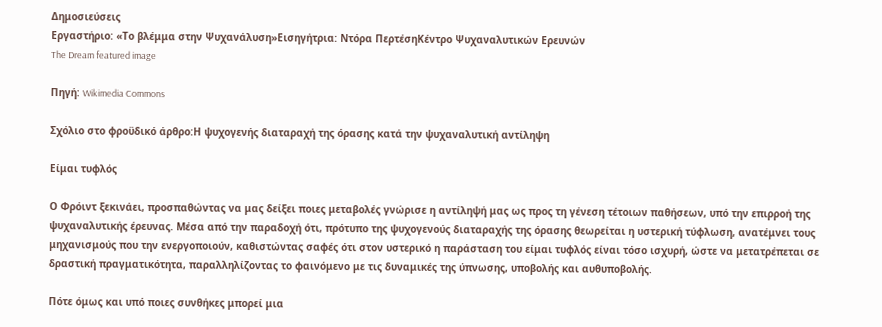Δημοσιεύσεις
Εργαστήριο: «Το βλέμμα στην Ψυχανάλυση»Εισηγήτρια: Ντόρα ΠερτέσηΚέντρο Ψυχαναλυτικών Ερευνών
The Dream featured image

Πηγή: Wikimedia Commons

Σχόλιο στο φροϋδικό άρθρο:Η ψυχογενής διαταραχή της όρασης κατά την ψυχαναλυτική αντίληψη

Είμαι τυφλός

Ο Φρόιντ ξεκινάει, προσπαθώντας να μας δείξει ποιες μεταβολές γνώρισε η αντίληψή μας ως προς τη γένεση τέτοιων παθήσεων, υπό την επιρροή της ψυχαναλυτικής έρευνας. Μέσα από την παραδοχή ότι, πρότυπο της ψυχογενούς διαταραχής της όρασης θεωρείται η υστερική τύφλωση, ανατέμνει τους μηχανισμούς που την ενεργοποιούν, καθιστώντας σαφές ότι στον υστερικό η παράσταση του είμαι τυφλός είναι τόσο ισχυρή, ώστε να μετατρέπεται σε δραστική πραγματικότητα, παραλληλίζοντας το φαινόμενο με τις δυναμικές της ύπνωσης, υποβολής και αυθυποβολής.

Πότε όμως και υπό ποιες συνθήκες μπορεί μια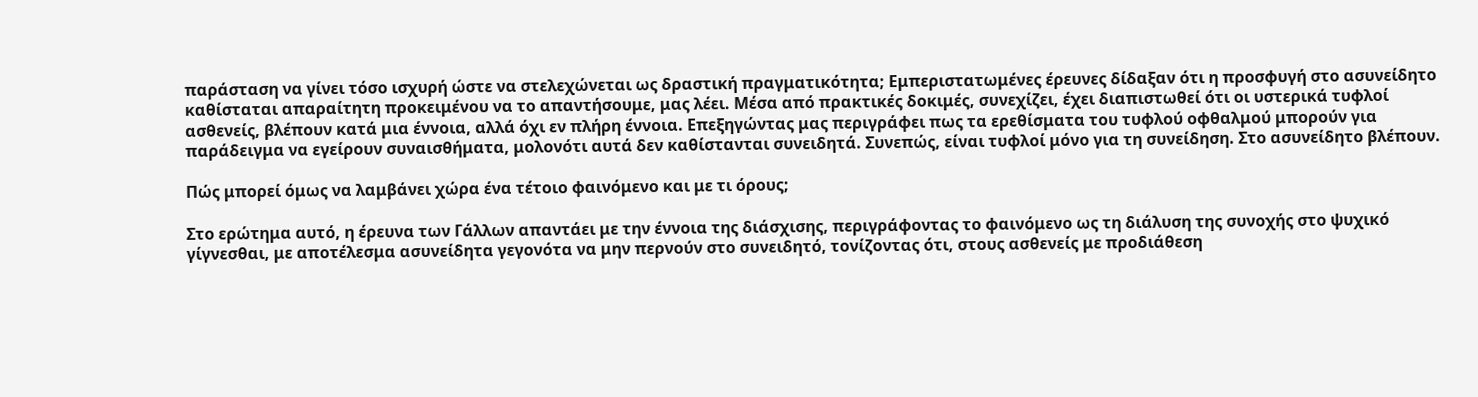παράσταση να γίνει τόσο ισχυρή ώστε να στελεχώνεται ως δραστική πραγματικότητα; Εμπεριστατωμένες έρευνες δίδαξαν ότι η προσφυγή στο ασυνείδητο καθίσταται απαραίτητη προκειμένου να το απαντήσουμε, μας λέει. Μέσα από πρακτικές δοκιμές, συνεχίζει, έχει διαπιστωθεί ότι οι υστερικά τυφλοί ασθενείς, βλέπουν κατά μια έννοια, αλλά όχι εν πλήρη έννοια. Επεξηγώντας μας περιγράφει πως τα ερεθίσματα του τυφλού οφθαλμού μπορούν για παράδειγμα να εγείρουν συναισθήματα, μολονότι αυτά δεν καθίστανται συνειδητά. Συνεπώς, είναι τυφλοί μόνο για τη συνείδηση. Στο ασυνείδητο βλέπουν.

Πώς μπορεί όμως να λαμβάνει χώρα ένα τέτοιο φαινόμενο και με τι όρους;

Στο ερώτημα αυτό, η έρευνα των Γάλλων απαντάει με την έννοια της διάσχισης, περιγράφοντας το φαινόμενο ως τη διάλυση της συνοχής στο ψυχικό γίγνεσθαι, με αποτέλεσμα ασυνείδητα γεγονότα να μην περνούν στο συνειδητό, τονίζοντας ότι, στους ασθενείς με προδιάθεση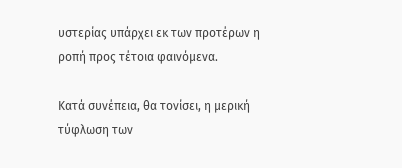υστερίας υπάρχει εκ των προτέρων η ροπή προς τέτοια φαινόμενα.

Κατά συνέπεια, θα τονίσει, η μερική τύφλωση των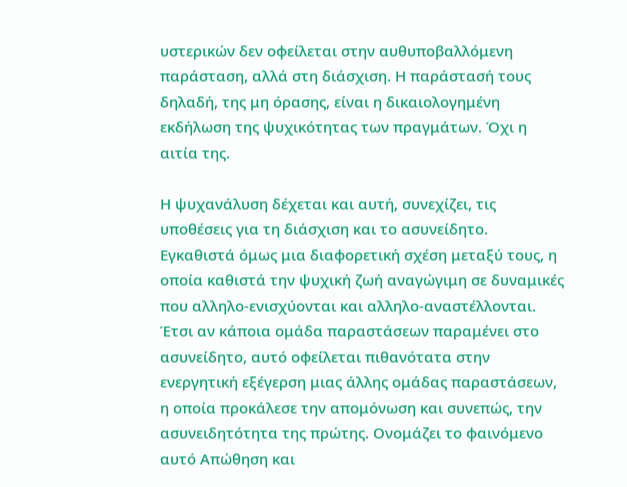υστερικών δεν οφείλεται στην αυθυποβαλλόμενη παράσταση, αλλά στη διάσχιση. Η παράστασή τους δηλαδή, της μη όρασης, είναι η δικαιολογημένη εκδήλωση της ψυχικότητας των πραγμάτων. Όχι η αιτία της.

Η ψυχανάλυση δέχεται και αυτή, συνεχίζει, τις υποθέσεις για τη διάσχιση και το ασυνείδητο. Εγκαθιστά όμως μια διαφορετική σχέση μεταξύ τους, η οποία καθιστά την ψυχική ζωή αναγώγιμη σε δυναμικές που αλληλο-ενισχύονται και αλληλο-αναστέλλονται. Έτσι αν κάποια ομάδα παραστάσεων παραμένει στο ασυνείδητο, αυτό οφείλεται πιθανότατα στην ενεργητική εξέγερση μιας άλλης ομάδας παραστάσεων, η οποία προκάλεσε την απομόνωση και συνεπώς, την ασυνειδητότητα της πρώτης. Ονομάζει το φαινόμενο αυτό Απώθηση και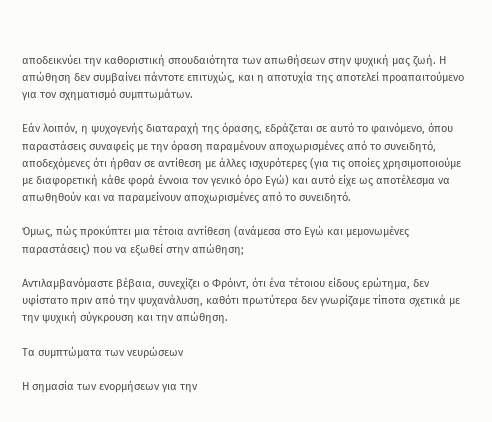αποδεικνύει την καθοριστική σπουδαιότητα των απωθήσεων στην ψυχική μας ζωή. Η απώθηση δεν συμβαίνει πάντοτε επιτυχώς, και η αποτυχία της αποτελεί προαπαιτούμενο για τον σχηματισμό συμπτωμάτων.

Εάν λοιπόν, η ψυχογενής διαταραχή της όρασης, εδράζεται σε αυτό το φαινόμενο, όπου παραστάσεις συναφείς με την όραση παραμένουν αποχωρισμένες από το συνειδητό, αποδεχόμενες ότι ήρθαν σε αντίθεση με άλλες ισχυρότερες (για τις οποίες χρησιμοποιούμε με διαφορετική κάθε φορά έννοια τον γενικό όρο Εγώ) και αυτό είχε ως αποτέλεσμα να απωθηθούν και να παραμείνουν αποχωρισμένες από το συνειδητό.

Όμως, πώς προκύπτει μια τέτοια αντίθεση (ανάμεσα στο Εγώ και μεμονωμένες παραστάσεις) που να εξωθεί στην απώθηση;

Αντιλαμβανόμαστε βέβαια, συνεχίζει ο Φρόιντ, ότι ένα τέτοιου είδους ερώτημα, δεν υφίστατο πριν από την ψυχανάλυση, καθότι πρωτύτερα δεν γνωρίζαμε τίποτα σχετικά με την ψυχική σύγκρουση και την απώθηση.

Τα συμπτώματα των νευρώσεων

Η σημασία των ενορμήσεων για την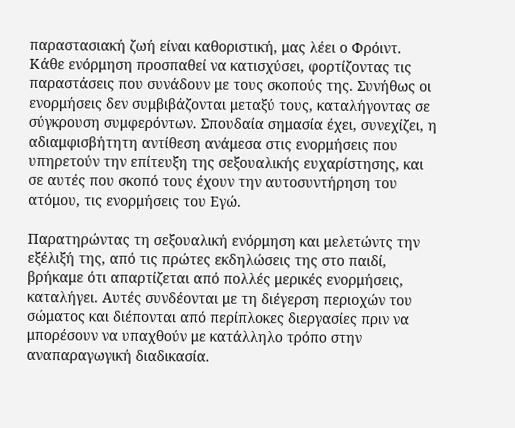παραστασιακή ζωή είναι καθοριστική, μας λέει ο Φρόιντ. Κάθε ενόρμηση προσπαθεί να κατισχύσει, φορτίζοντας τις παραστάσεις που συνάδουν με τους σκοπούς της. Συνήθως οι ενορμήσεις δεν συμβιβάζονται μεταξύ τους, καταλήγοντας σε σύγκρουση συμφερόντων. Σπουδαία σημασία έχει, συνεχίζει, η αδιαμφισβήτητη αντίθεση ανάμεσα στις ενορμήσεις που υπηρετούν την επίτευξη της σεξουαλικής ευχαρίστησης, και σε αυτές που σκοπό τους έχουν την αυτοσυντήρηση του ατόμου, τις ενορμήσεις του Εγώ.

Παρατηρώντας τη σεξουαλική ενόρμηση και μελετώντς την εξέλιξή της, από τις πρώτες εκδηλώσεις της στο παιδί, βρήκαμε ότι απαρτίζεται από πολλές μερικές ενορμήσεις, καταλήγει. Αυτές συνδέονται με τη διέγερση περιοχών του σώματος και διέπονται από περίπλοκες διεργασίες πριν να μπορέσουν να υπαχθούν με κατάλληλο τρόπο στην αναπαραγωγική διαδικασία.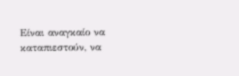Είναι αναγκαίο να καταπιεστούν, να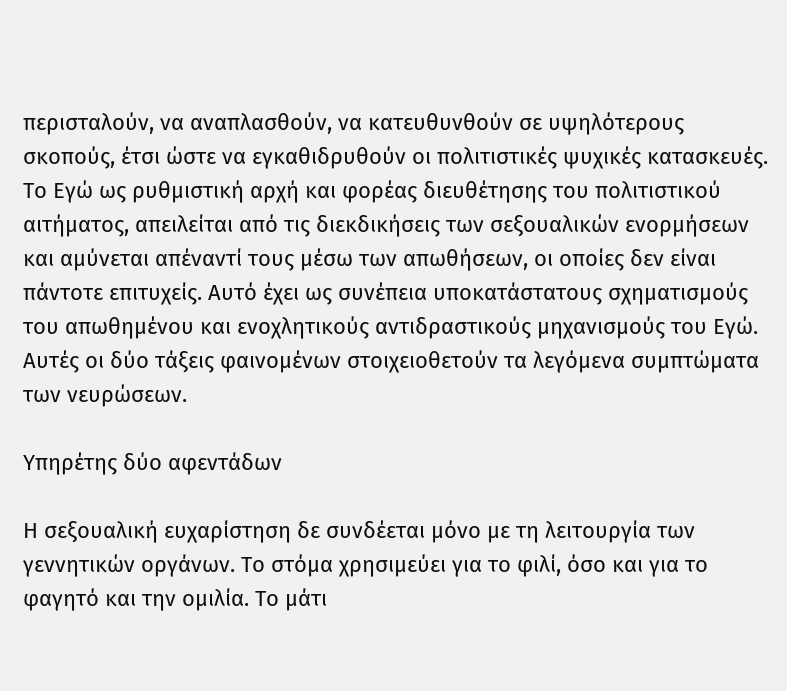περισταλούν, να αναπλασθούν, να κατευθυνθούν σε υψηλότερους σκοπούς, έτσι ώστε να εγκαθιδρυθούν οι πολιτιστικές ψυχικές κατασκευές. Το Εγώ ως ρυθμιστική αρχή και φορέας διευθέτησης του πολιτιστικού αιτήματος, απειλείται από τις διεκδικήσεις των σεξουαλικών ενορμήσεων και αμύνεται απέναντί τους μέσω των απωθήσεων, οι οποίες δεν είναι πάντοτε επιτυχείς. Αυτό έχει ως συνέπεια υποκατάστατους σχηματισμούς του απωθημένου και ενοχλητικούς αντιδραστικούς μηχανισμούς του Εγώ. Αυτές οι δύο τάξεις φαινομένων στοιχειοθετούν τα λεγόμενα συμπτώματα των νευρώσεων.

Υπηρέτης δύο αφεντάδων

Η σεξουαλική ευχαρίστηση δε συνδέεται μόνο με τη λειτουργία των γεννητικών οργάνων. Το στόμα χρησιμεύει για το φιλί, όσο και για το φαγητό και την ομιλία. Το μάτι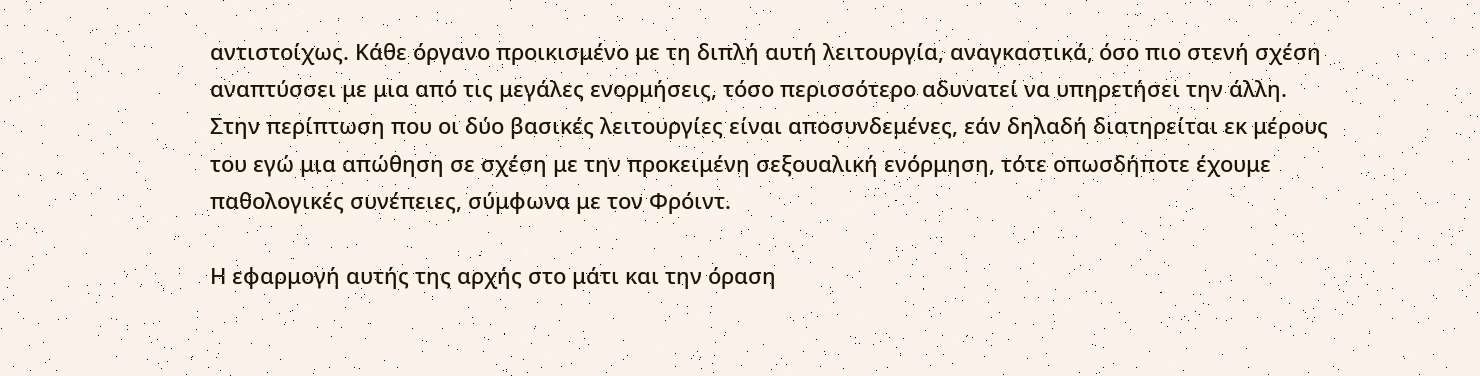αντιστοίχως. Κάθε όργανο προικισμένο με τη διπλή αυτή λειτουργία, αναγκαστικά, όσο πιο στενή σχέση αναπτύσσει με μια από τις μεγάλες ενορμήσεις, τόσο περισσότερο αδυνατεί να υπηρετήσει την άλλη. Στην περίπτωση που οι δύο βασικές λειτουργίες είναι αποσυνδεμένες, εάν δηλαδή διατηρείται εκ μέρους του εγώ μια απώθηση σε σχέση με την προκειμένη σεξουαλική ενόρμηση, τότε οπωσδήποτε έχουμε παθολογικές συνέπειες, σύμφωνα με τον Φρόιντ.

Η εφαρμογή αυτής της αρχής στο μάτι και την όραση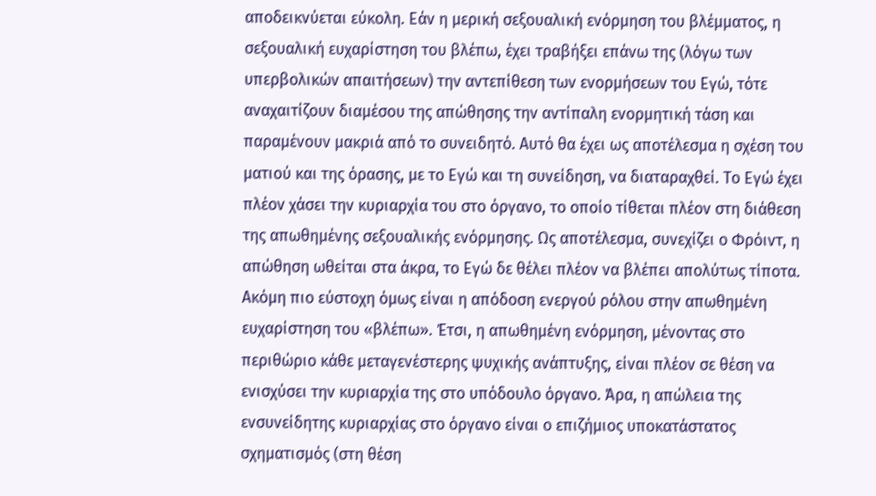αποδεικνύεται εύκολη. Εάν η μερική σεξουαλική ενόρμηση του βλέμματος, η σεξουαλική ευχαρίστηση του βλέπω, έχει τραβήξει επάνω της (λόγω των υπερβολικών απαιτήσεων) την αντεπίθεση των ενορμήσεων του Εγώ, τότε αναχαιτίζουν διαμέσου της απώθησης την αντίπαλη ενορμητική τάση και παραμένουν μακριά από το συνειδητό. Αυτό θα έχει ως αποτέλεσμα η σχέση του ματιού και της όρασης, με το Εγώ και τη συνείδηση, να διαταραχθεί. Το Εγώ έχει πλέον χάσει την κυριαρχία του στο όργανο, το οποίο τίθεται πλέον στη διάθεση της απωθημένης σεξουαλικής ενόρμησης. Ως αποτέλεσμα, συνεχίζει ο Φρόιντ, η απώθηση ωθείται στα άκρα, το Εγώ δε θέλει πλέον να βλέπει απολύτως τίποτα. Ακόμη πιο εύστοχη όμως είναι η απόδοση ενεργού ρόλου στην απωθημένη ευχαρίστηση του «βλέπω». Έτσι, η απωθημένη ενόρμηση, μένοντας στο περιθώριο κάθε μεταγενέστερης ψυχικής ανάπτυξης, είναι πλέον σε θέση να ενισχύσει την κυριαρχία της στο υπόδουλο όργανο. Άρα, η απώλεια της ενσυνείδητης κυριαρχίας στο όργανο είναι ο επιζήμιος υποκατάστατος σχηματισμός (στη θέση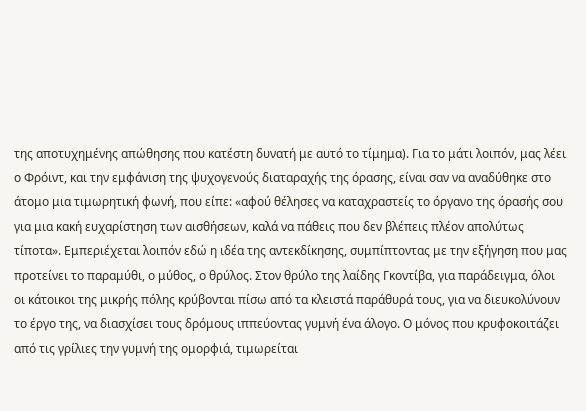της αποτυχημένης απώθησης που κατέστη δυνατή με αυτό το τίμημα). Για το μάτι λοιπόν, μας λέει ο Φρόιντ, και την εμφάνιση της ψυχογενούς διαταραχής της όρασης, είναι σαν να αναδύθηκε στο άτομο μια τιμωρητική φωνή, που είπε: «αφού θέλησες να καταχραστείς το όργανο της όρασής σου για μια κακή ευχαρίστηση των αισθήσεων, καλά να πάθεις που δεν βλέπεις πλέον απολύτως τίποτα». Εμπεριέχεται λοιπόν εδώ η ιδέα της αντεκδίκησης, συμπίπτοντας με την εξήγηση που μας προτείνει το παραμύθι, ο μύθος, ο θρύλος. Στον θρύλο της λαίδης Γκοντίβα, για παράδειγμα, όλοι οι κάτοικοι της μικρής πόλης κρύβονται πίσω από τα κλειστά παράθυρά τους, για να διευκολύνουν το έργο της, να διασχίσει τους δρόμους ιππεύοντας γυμνή ένα άλογο. Ο μόνος που κρυφοκοιτάζει από τις γρίλιες την γυμνή της ομορφιά, τιμωρείται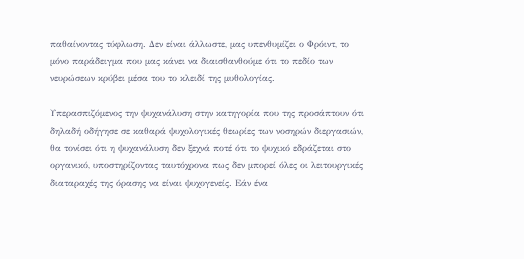παθαίνοντας τύφλωση. Δεν είναι άλλωστε, μας υπενθυμίζει ο Φρόιντ, το μόνο παράδειγμα που μας κάνει να διαισθανθούμε ότι το πεδίο των νευρώσεων κρύβει μέσα του το κλειδί της μυθολογίας.

Υπερασπιζόμενος την ψυχανάλυση στην κατηγορία που της προσάπτουν ότι δηλαδή οδήγησε σε καθαρά ψυχολογικές θεωρίες των νοσηρών διεργασιών, θα τονίσει ότι η ψυχανάλυση δεν ξεχνά ποτέ ότι το ψυχικό εδράζεται στο οργανικό, υποστηρίζοντας ταυτόχρονα πως δεν μπορεί όλες οι λειτουργικές διαταραχές της όρασης να είναι ψυχογενείς. Εάν ένα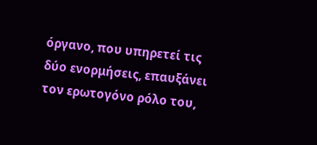όργανο, που υπηρετεί τις δύο ενορμήσεις, επαυξάνει τον ερωτογόνο ρόλο του,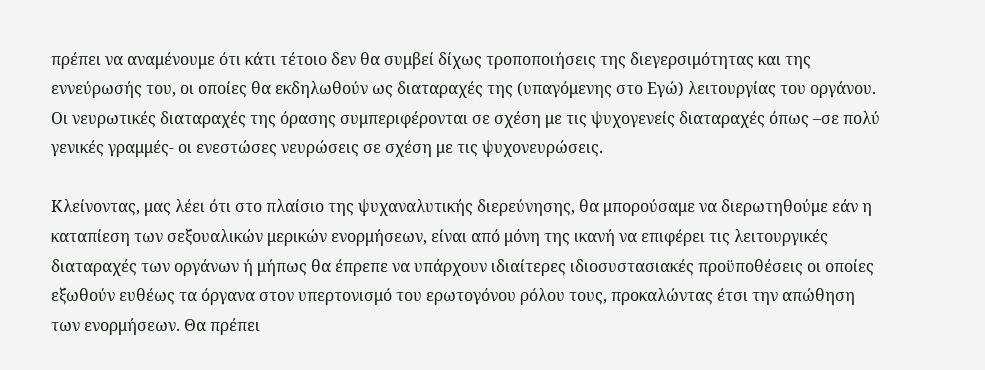πρέπει να αναμένουμε ότι κάτι τέτοιο δεν θα συμβεί δίχως τροποποιήσεις της διεγερσιμότητας και της εννεύρωσής του, οι οποίες θα εκδηλωθούν ως διαταραχές της (υπαγόμενης στο Εγώ) λειτουργίας του οργάνου. Οι νευρωτικές διαταραχές της όρασης συμπεριφέρονται σε σχέση με τις ψυχογενείς διαταραχές όπως –σε πολύ γενικές γραμμές- οι ενεστώσες νευρώσεις σε σχέση με τις ψυχονευρώσεις.

Κλείνοντας, μας λέει ότι στο πλαίσιο της ψυχαναλυτικής διερεύνησης, θα μπορούσαμε να διερωτηθούμε εάν η καταπίεση των σεξουαλικών μερικών ενορμήσεων, είναι από μόνη της ικανή να επιφέρει τις λειτουργικές διαταραχές των οργάνων ή μήπως θα έπρεπε να υπάρχουν ιδιαίτερες ιδιοσυστασιακές προϋποθέσεις οι οποίες εξωθούν ευθέως τα όργανα στον υπερτονισμό του ερωτογόνου ρόλου τους, προκαλώντας έτσι την απώθηση των ενορμήσεων. Θα πρέπει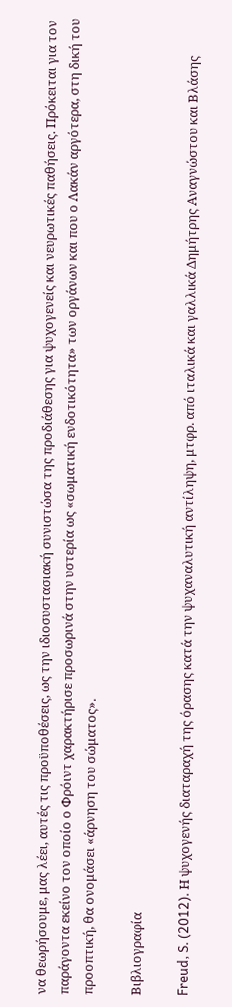να θεωρήσουμε, μας λέει, αυτές τις προϋποθέσεις, ως την ιδιοσυστασιακή συνιστώσα της προδιάθεσης για ψυχογενείς και νευρωτικές παθήσεις. Πρόκειται για τον παράγοντα εκείνο τον οποίο ο Φρόιντ χαρακτήρισε προσωρινά στην υστερία ως «σωματική ενδοτικότητα» των οργάνων και που ο Λακάν αργότερα, στη δική του προοπτική, θα ονομάσει «άρνηση του σώματος».

Βιβλιογραφία

Freud, S. (2012). Η ψυχογενής διαταραχή της όρασης κατά την ψυχαναλυτική αντίληψη, μτφρ. από ιταλικά και γαλλικά Δημήτρης Αναγνώστου και Βλάσης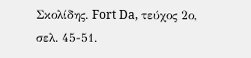Σκολίδης. Fort Da, τεύχος 2ο, σελ. 45-51.